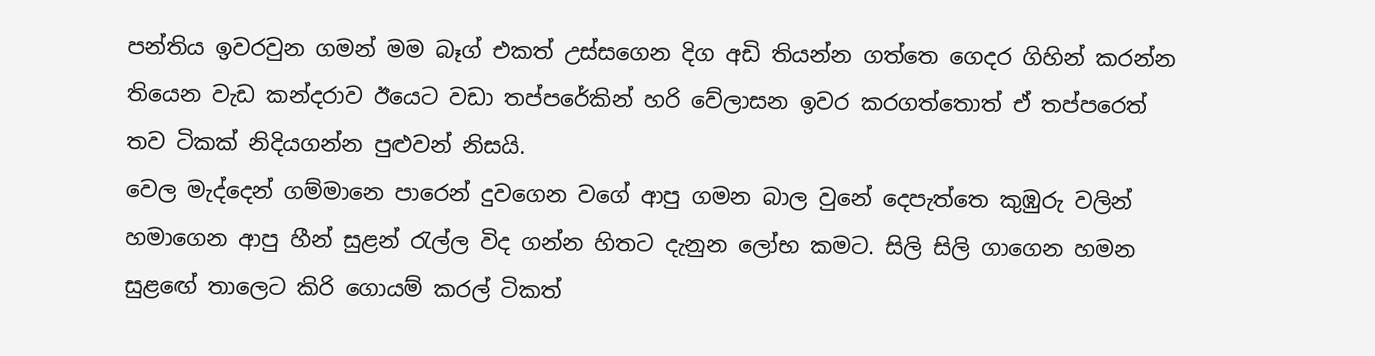පන්තිය ඉවරවුන ගමන් මම බෑග් එකත් උස්සගෙන දිග අඩි තියන්න ගත්තෙ ගෙදර ගිහින් කරන්න තියෙන වැඩ කන්දරාව ඊයෙට වඩා තප්පරේකින් හරි වේලාසන ඉවර කරගත්තොත් ඒ තප්පරෙත් තව ටිකක් නිදියගන්න පුළුවන් නිසයි.
වෙල මැද්දෙන් ගම්මානෙ පාරෙන් දුවගෙන වගේ ආපු ගමන බාල වුනේ දෙපැත්තෙ කුඹුරු වලින් හමාගෙන ආපු හීන් සුළන් රැල්ල විද ගන්න හිතට දැනුන ලෝභ කමට. සිලි සිලි ගාගෙන හමන සුළඟේ තාලෙට කිරි ගොයම් කරල් ටිකත්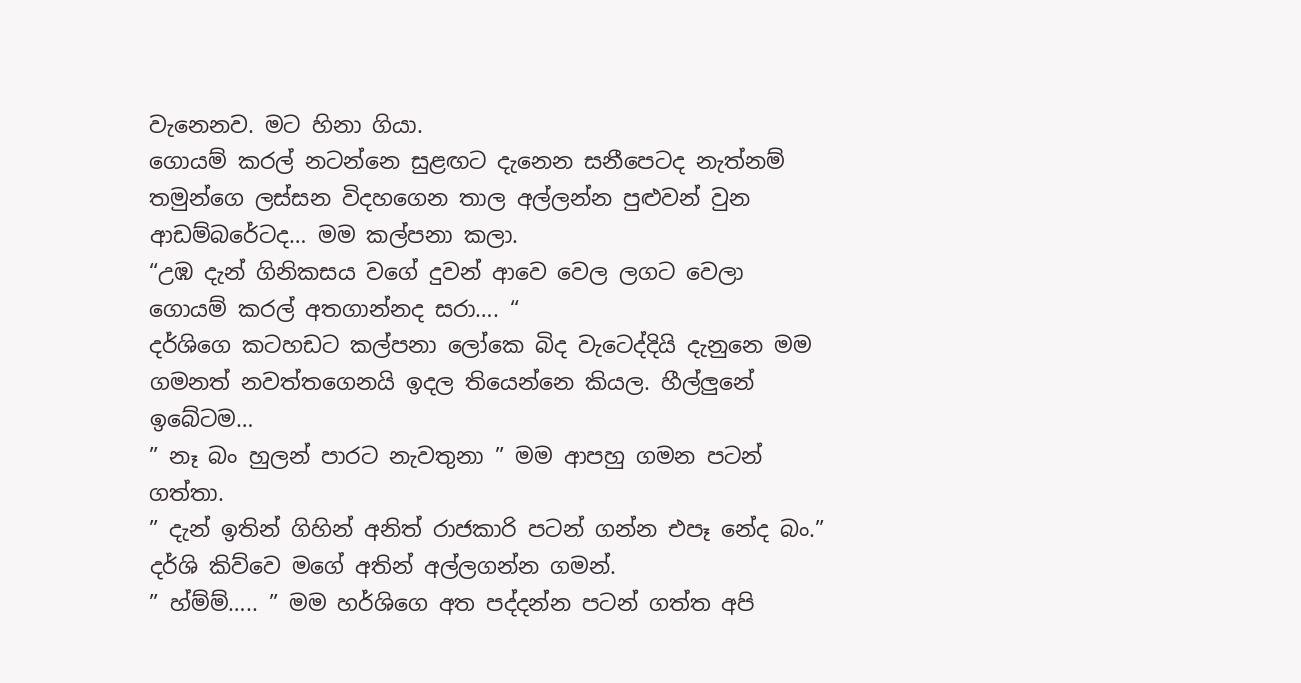වැනෙනව. මට හිනා ගියා.
ගොයම් කරල් නටන්නෙ සුළඟට දැනෙන සනීපෙටද නැත්නම් තමුන්ගෙ ලස්සන විදහගෙන තාල අල්ලන්න පුළුවන් වුන ආඩම්බරේටද… මම කල්පනා කලා.
“උඹ දැන් ගිනිකසය වගේ දුවන් ආවෙ වෙල ලගට වෙලා ගොයම් කරල් අතගාන්නද සරා…. “
දර්ශිගෙ කටහඩට කල්පනා ලෝකෙ බිද වැටෙද්දියි දැනුනෙ මම ගමනත් නවත්තගෙනයි ඉදල තියෙන්නෙ කියල. හීල්ලුනේ ඉබේටම…
” නෑ බං හුලන් පාරට නැවතුනා ” මම ආපහු ගමන පටන් ගත්තා.
” දැන් ඉතින් ගිහින් අනිත් රාජකාරි පටන් ගන්න එපෑ නේද බං.” දර්ශි කිව්වෙ මගේ අතින් අල්ලගන්න ගමන්.
” හ්ම්ම්….. ” මම හර්ශිගෙ අත පද්දන්න පටන් ගත්ත අපි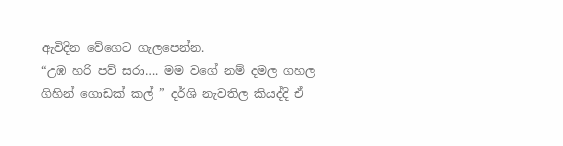ඇවිදින වේගෙට ගැලපෙන්න.
“උඹ හරි පව් සරා…. මම වගේ නම් දමල ගහල ගිහින් ගොඩක් කල් ” දර්ශි නැවතිල කියද්දි ඒ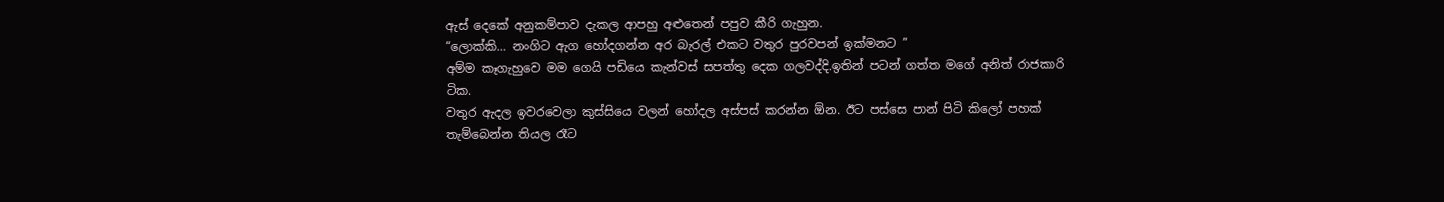ඇස් දෙකේ අනුකම්පාව දැකල ආපහු අළුතෙන් පපුව කීරි ගැහුන.
“ලොක්කි… නංගිට ඇග හෝදගන්න අර බැරල් එකට වතුර පුරවපන් ඉක්මනට ”
අම්ම කෑගැහුවෙ මම ගෙයි පඩියෙ කැන්වස් සපත්තු දෙක ගලවද්දි.ඉතින් පටන් ගත්ත මගේ අනිත් රාජකාරි ටික.
වතුර ඇදල ඉවරවෙලා කුස්සියෙ වලන් හෝදල අස්පස් කරන්න ඕන. ඊට පස්සෙ පාන් පිටි කිලෝ පහක් තැම්බෙන්න තියල රෑට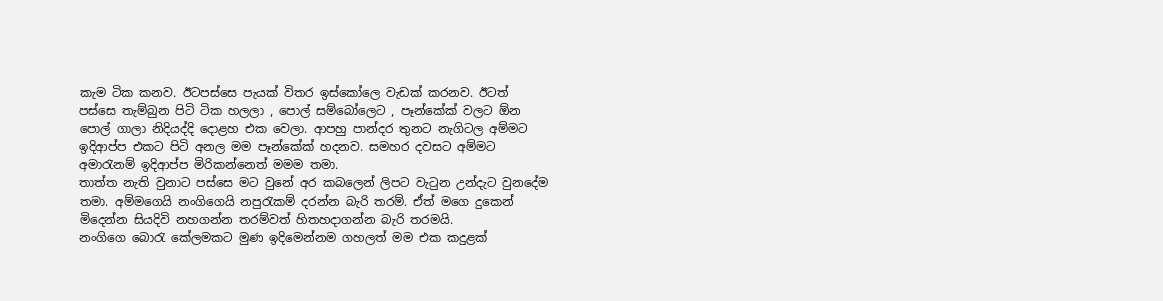කැම ටික කනව. ඊටපස්සෙ පැයක් විතර ඉස්කෝලෙ වැඩක් කරනව. ඊටත් පස්සෙ තැම්බුන පිටි ටික හලලා , පොල් සම්බෝලෙට , පෑන්කේක් වලට ඕන පොල් ගාලා නිදියද්දි දොළහ එක වෙලා. ආපහු පාන්දර තුනට නැගිටල අම්මට ඉදිආප්ප එකට පිටි අනල මම පෑන්කේක් හදනව. සමහර දවසට අම්මට අමාරැනම් ඉදිආප්ප මිරිකන්නෙත් මමම තමා.
තාත්ත නැති වුනාට පස්සෙ මට වුනේ අර කබලෙන් ලිපට වැටුන උන්දැට වුනදේම තමා. අම්මගෙයි නංගිගෙයි නපුරැකම් දරන්න බැරි තරම්. ඒත් මගෙ දුකෙන් මිදෙන්න සියදිවි නහගන්න තරම්වත් හිතහදාගන්න බැරි තරමයි.
නංගිගෙ බොරැ කේලමකට මුණ ඉදිමෙන්නම ගහලත් මම එක කදුළක්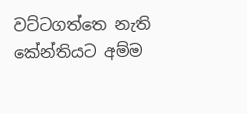වට්ටගත්තෙ නැති කේන්තියට අම්ම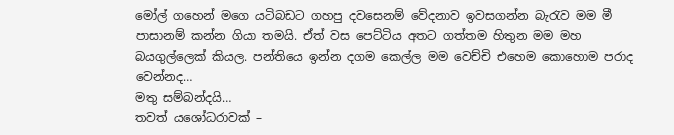මෝල් ගහෙන් මගෙ යටිබඩට ගහපු දවසෙනම් වේදනාව ඉවසගන්න බැරැව මම මී පාසානම් කන්න ගියා තමයි. ඒත් වස පෙට්ටිය අතට ගත්තම හිතුන මම මහ බයගුල්ලෙක් කියල. පන්තියෙ ඉන්න දගම කෙල්ල මම වෙච්චි එහෙම කොහොම පරාද වෙන්නද…
මතු සම්බන්දයි…
තවත් යශෝධරාවක් –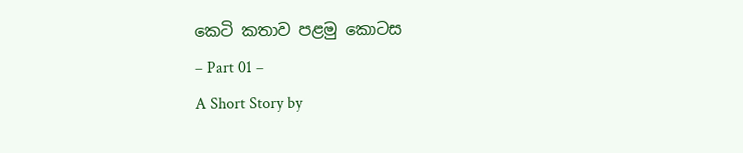කෙටි කතාව පළමු කොටස
– Part 01 –
A Short Story by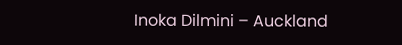Inoka Dilmini – Auckland